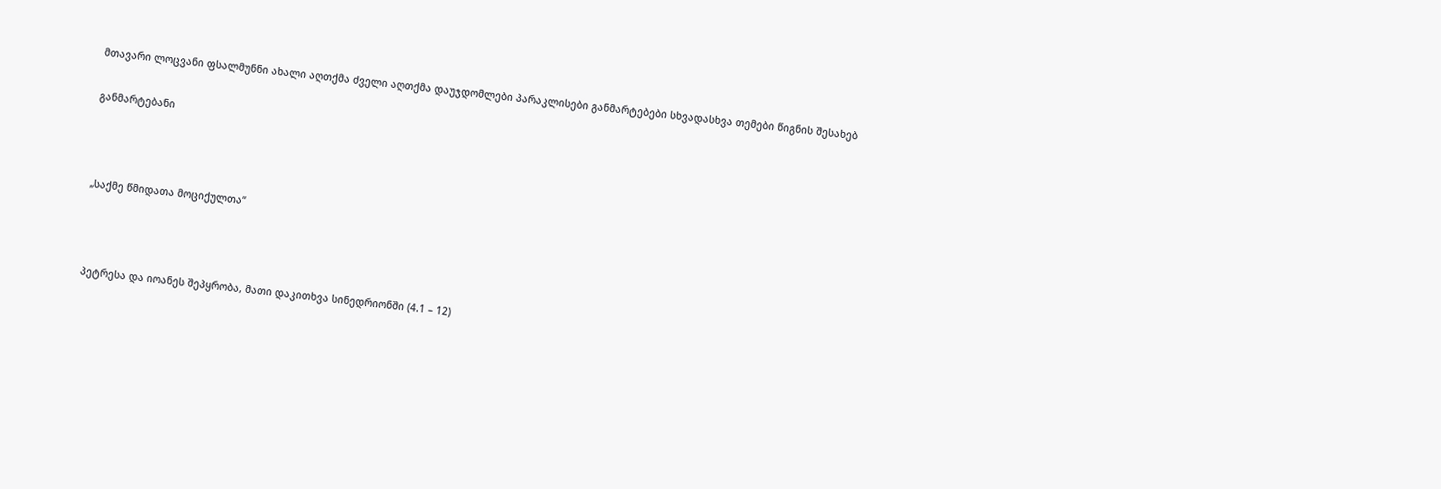მთავარი ლოცვანი ფსალმუნნი ახალი აღთქმა ძველი აღთქმა დაუჯდომლები პარაკლისები განმარტებები სხვადასხვა თემები წიგნის შესახებ

განმარტებანი



„საქმე წმიდათა მოციქულთა“



პეტრესა და იოანეს შეპყრობა, მათი დაკითხვა სინედრიონში (4.1 – 12)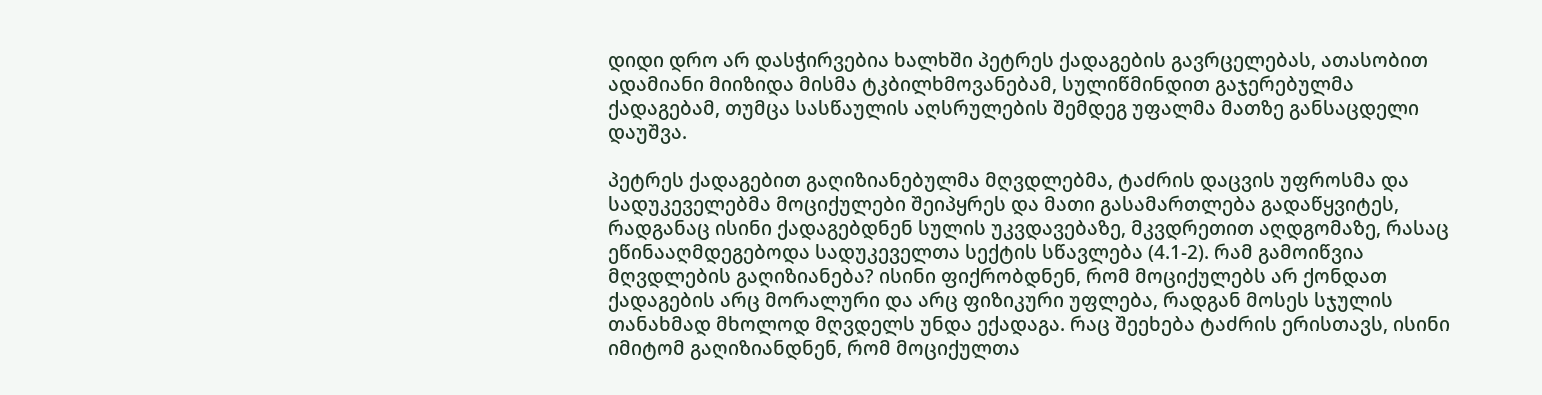დიდი დრო არ დასჭირვებია ხალხში პეტრეს ქადაგების გავრცელებას, ათასობით ადამიანი მიიზიდა მისმა ტკბილხმოვანებამ, სულიწმინდით გაჯერებულმა ქადაგებამ, თუმცა სასწაულის აღსრულების შემდეგ უფალმა მათზე განსაცდელი დაუშვა.

პეტრეს ქადაგებით გაღიზიანებულმა მღვდლებმა, ტაძრის დაცვის უფროსმა და სადუკეველებმა მოციქულები შეიპყრეს და მათი გასამართლება გადაწყვიტეს, რადგანაც ისინი ქადაგებდნენ სულის უკვდავებაზე, მკვდრეთით აღდგომაზე, რასაც ეწინააღმდეგებოდა სადუკეველთა სექტის სწავლება (4.1-2). რამ გამოიწვია მღვდლების გაღიზიანება? ისინი ფიქრობდნენ, რომ მოციქულებს არ ქონდათ ქადაგების არც მორალური და არც ფიზიკური უფლება, რადგან მოსეს სჯულის თანახმად მხოლოდ მღვდელს უნდა ექადაგა. რაც შეეხება ტაძრის ერისთავს, ისინი იმიტომ გაღიზიანდნენ, რომ მოციქულთა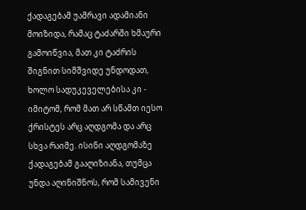ქადაგებამ უამრავი ადამიანი მოიზიდა, რამაც ტაძარში ხმაური გამოიწვია, მათ კი ტაძრის შიგნით სიმშვიდე უნდოდათ, ხოლო სადუკეველებისა კი - იმიტომ, რომ მათ არ სწამთ იესო ქრისტეს არც აღდგომა და არც სხვა რაიმე. ისინი აღდგომაზე ქადაგებამ გააღიზიანა, თუმცა უნდა აღინიშნოს, რომ სამივენი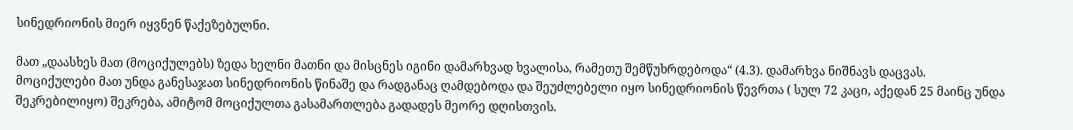სინედრიონის მიერ იყვნენ წაქეზებულნი.

მათ „დაასხეს მათ (მოციქულებს) ზედა ხელნი მათნი და მისცნეს იგინი დამარხვად ხვალისა, რამეთუ შემწუხრდებოდა“ (4.3). დამარხვა ნიშნავს დაცვას. მოციქულები მათ უნდა განესაჯათ სინედრიონის წინაშე და რადგანაც ღამდებოდა და შეუძლებელი იყო სინედრიონის წევრთა ( სულ 72 კაცი, აქედან 25 მაინც უნდა შეკრებილიყო) შეკრება, ამიტომ მოციქულთა გასამართლება გადადეს მეორე დღისთვის.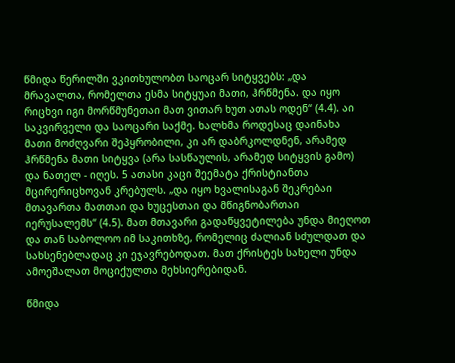წმიდა წერილში ვკითხულობთ საოცარ სიტყვებს: „და მრავალთა, რომელთა ესმა სიტყუაი მათი, ჰრწმენა. და იყო რიცხვი იგი მორწმუნეთაი მათ ვითარ ხუთ ათას ოდენ“ (4.4). აი საკვირველი და საოცარი საქმე. ხალხმა როდესაც დაინახა მათი მოძღვარი შეპყრობილი, კი არ დაბრკოლდნენ, არამედ ჰრწმენა მათი სიტყვა (არა სასწაულის, არამედ სიტყვის გამო) და ნათელ - იღეს. 5 ათასი კაცი შეემატა ქრისტიანთა მცირერიცხოვან კრებულს. „და იყო ხვალისაგან შეკრებაი მთავართა მათთაი და ხუცესთაი და მწიგნობართაი იერუსალემს“ (4.5). მათ მთავარი გადაწყვეტილება უნდა მიეღოთ და თან საბოლოო იმ საკითხზე, რომელიც ძალიან სძულდათ და სახსენებლადაც კი ეჯავრებოდათ. მათ ქრისტეს სახელი უნდა ამოეშალათ მოციქულთა მეხსიერებიდან.

წმიდა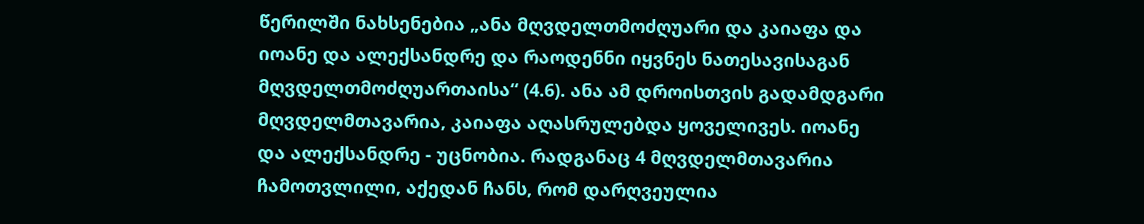წერილში ნახსენებია „ანა მღვდელთმოძღუარი და კაიაფა და იოანე და ალექსანდრე და რაოდენნი იყვნეს ნათესავისაგან მღვდელთმოძღუართაისა“ (4.6). ანა ამ დროისთვის გადამდგარი მღვდელმთავარია, კაიაფა აღასრულებდა ყოველივეს. იოანე და ალექსანდრე - უცნობია. რადგანაც 4 მღვდელმთავარია ჩამოთვლილი, აქედან ჩანს, რომ დარღვეულია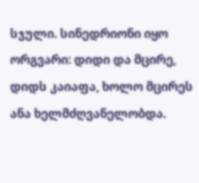სჯული. სინედრიონი იყო ორგვარი: დიდი და მცირე, დიდს კაიაფა, ხოლო მცირეს ანა ხელმძღვანელობდა.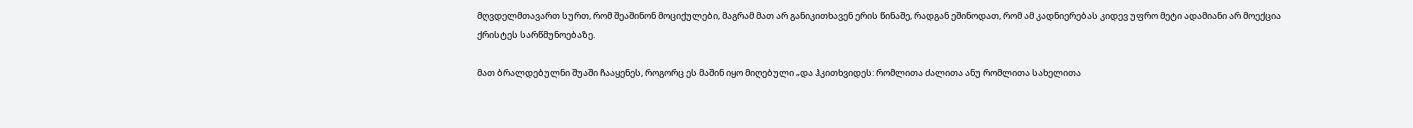მღვდელმთავართ სურთ, რომ შეაშინონ მოციქულები, მაგრამ მათ არ განიკითხავენ ერის წინაშე, რადგან ეშინოდათ, რომ ამ კადნიერებას კიდევ უფრო მეტი ადამიანი არ მოექცია ქრისტეს სარწმუნოებაზე.

მათ ბრალდებულნი შუაში ჩააყენეს, როგორც ეს მაშინ იყო მიღებული „და ჰკითხვიდეს: რომლითა ძალითა ანუ რომლითა სახელითა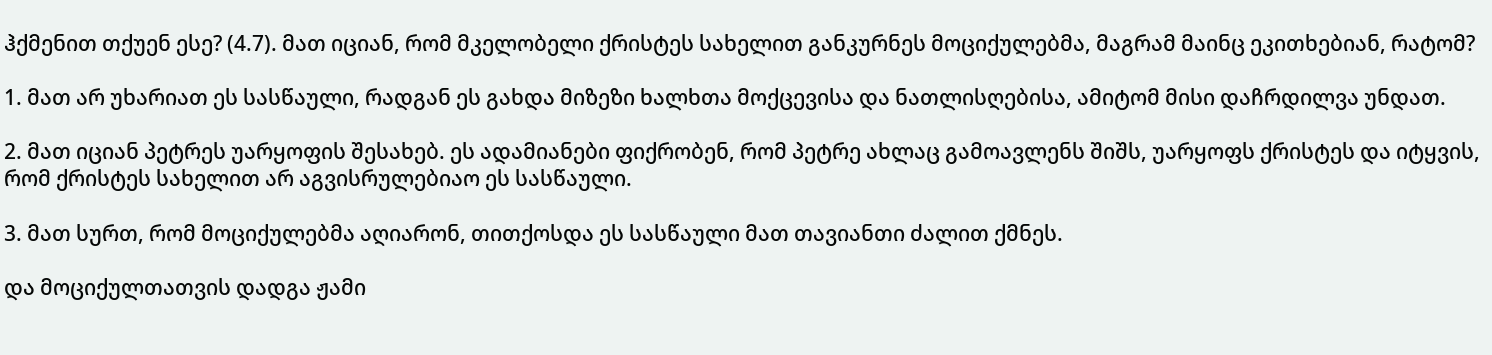ჰქმენით თქუენ ესე? (4.7). მათ იციან, რომ მკელობელი ქრისტეს სახელით განკურნეს მოციქულებმა, მაგრამ მაინც ეკითხებიან, რატომ?

1. მათ არ უხარიათ ეს სასწაული, რადგან ეს გახდა მიზეზი ხალხთა მოქცევისა და ნათლისღებისა, ამიტომ მისი დაჩრდილვა უნდათ.

2. მათ იციან პეტრეს უარყოფის შესახებ. ეს ადამიანები ფიქრობენ, რომ პეტრე ახლაც გამოავლენს შიშს, უარყოფს ქრისტეს და იტყვის, რომ ქრისტეს სახელით არ აგვისრულებიაო ეს სასწაული.

3. მათ სურთ, რომ მოციქულებმა აღიარონ, თითქოსდა ეს სასწაული მათ თავიანთი ძალით ქმნეს.

და მოციქულთათვის დადგა ჟამი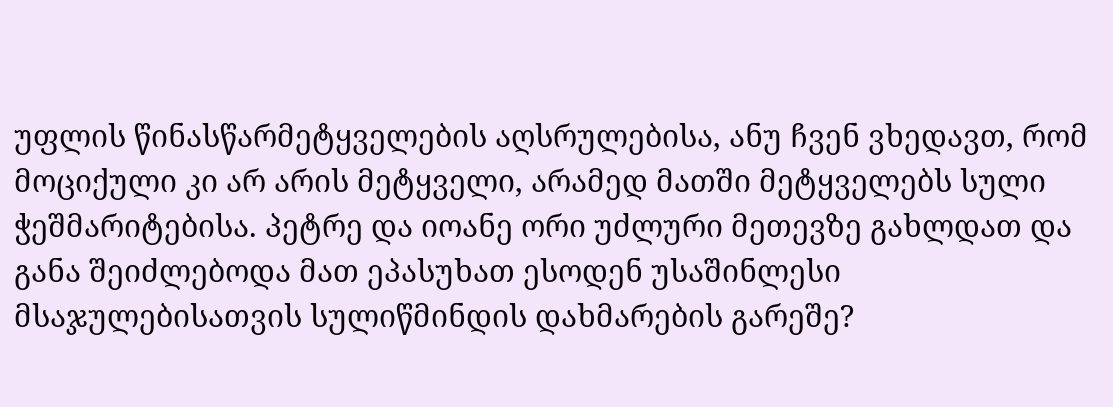უფლის წინასწარმეტყველების აღსრულებისა, ანუ ჩვენ ვხედავთ, რომ მოციქული კი არ არის მეტყველი, არამედ მათში მეტყველებს სული ჭეშმარიტებისა. პეტრე და იოანე ორი უძლური მეთევზე გახლდათ და განა შეიძლებოდა მათ ეპასუხათ ესოდენ უსაშინლესი მსაჯულებისათვის სულიწმინდის დახმარების გარეშე?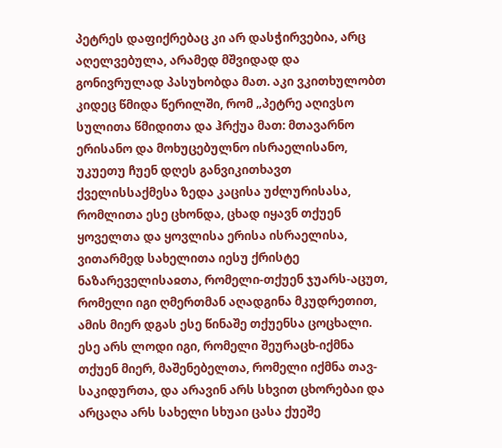პეტრეს დაფიქრებაც კი არ დასჭირვებია, არც აღელვებულა, არამედ მშვიდად და გონივრულად პასუხობდა მათ. აკი ვკითხულობთ კიდეც წმიდა წერილში, რომ „პეტრე აღივსო სულითა წმიდითა და ჰრქუა მათ: მთავარნო ერისანო და მოხუცებულნო ისრაელისანო, უკუეთუ ჩუენ დღეს განვიკითხავთ ქველისსაქმესა ზედა კაცისა უძლურისასა, რომლითა ესე ცხონდა, ცხად იყავნ თქუენ ყოველთა და ყოვლისა ერისა ისრაელისა, ვითარმედ სახელითა იესუ ქრისტე ნაზარეველისაჲთა, რომელი-თქუენ ჯუარს-აცუთ, რომელი იგი ღმერთმან აღადგინა მკუდრეთით, ამის მიერ დგას ესე წინაშე თქუენსა ცოცხალი. ესე არს ლოდი იგი, რომელი შეურაცხ-იქმნა თქუენ მიერ, მაშენებელთა, რომელი იქმნა თავ-საკიდურთა, და არავინ არს სხვით ცხორებაი და არცაღა არს სახელი სხუაი ცასა ქუეშე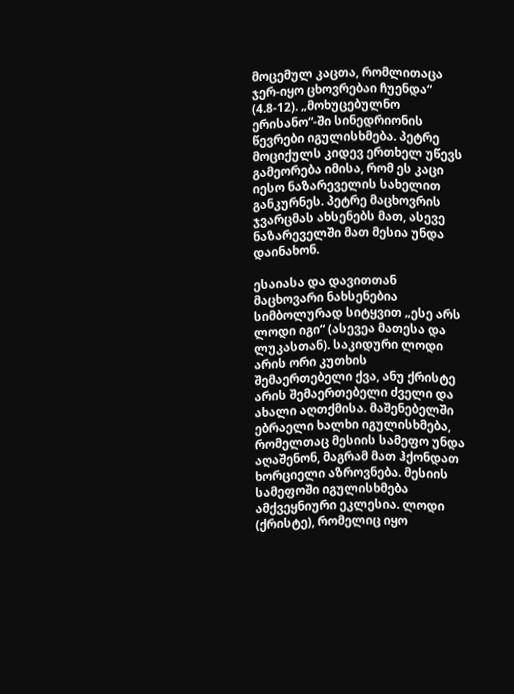მოცემულ კაცთა, რომლითაცა ჯერ-იყო ცხოვრებაი ჩუენდა“ (4.8-12). „მოხუცებულნო ერისანო“-ში სინედრიონის წევრები იგულისხმება. პეტრე მოციქულს კიდევ ერთხელ უწევს გამეორება იმისა, რომ ეს კაცი იესო ნაზარეველის სახელით განკურნეს. პეტრე მაცხოვრის ჯვარცმას ახსენებს მათ, ასევე ნაზარეველში მათ მესია უნდა დაინახონ.

ესაიასა და დავითთან მაცხოვარი ნახსენებია სიმბოლურად სიტყვით „ესე არს ლოდი იგი“ (ასევეა მათესა და ლუკასთან). საკიდური ლოდი არის ორი კუთხის შემაერთებელი ქვა, ანუ ქრისტე არის შემაერთებელი ძველი და ახალი აღთქმისა. მაშენებელში ებრაელი ხალხი იგულისხმება, რომელთაც მესიის სამეფო უნდა აღაშენონ, მაგრამ მათ ჰქონდათ ხორციელი აზროვნება. მესიის სამეფოში იგულისხმება ამქვეყნიური ეკლესია. ლოდი (ქრისტე), რომელიც იყო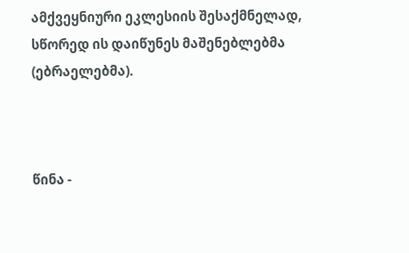ამქვეყნიური ეკლესიის შესაქმნელად, სწორედ ის დაიწუნეს მაშენებლებმა (ებრაელებმა).



წინა -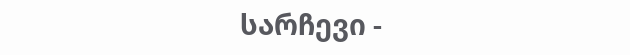სარჩევი -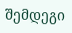შემდეგი